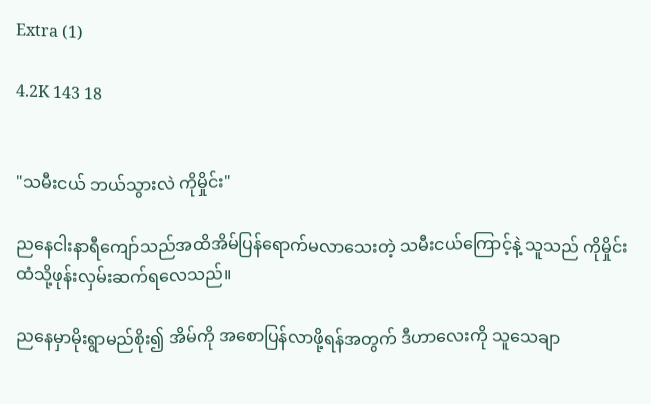Extra (1)

4.2K 143 18


"သမီးငယ် ဘယ်သွားလဲ ကိုမှိုင်း"

ညနေငါးနာရီကျော်သည်အထိအိမ်ပြန်ရောက်မလာသေးတဲ့ သမီးငယ်ကြောင့်နဲ့ သူသည် ကိုမှိုင်းထံသို့ဖုန်းလှမ်းဆက်ရလေသည်။

ညနေမှာမိုးရွာမည်စိုး၍ အိမ်ကို အစောပြန်လာဖို့ရန်အတွက် ဒီဟာလေးကို သူသေချာ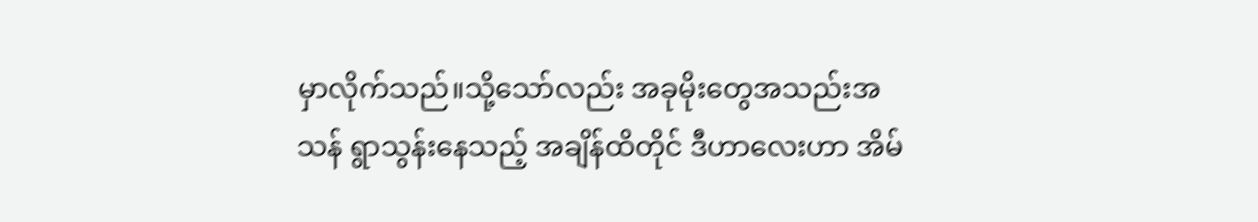မှာလိုက်သည်။သို့သော်လည်း အခုမိုးတွေအသည်းအသန် ရွာသွန်းနေသည့် အချိန်ထိတိုင် ဒီဟာလေးဟာ အိမ်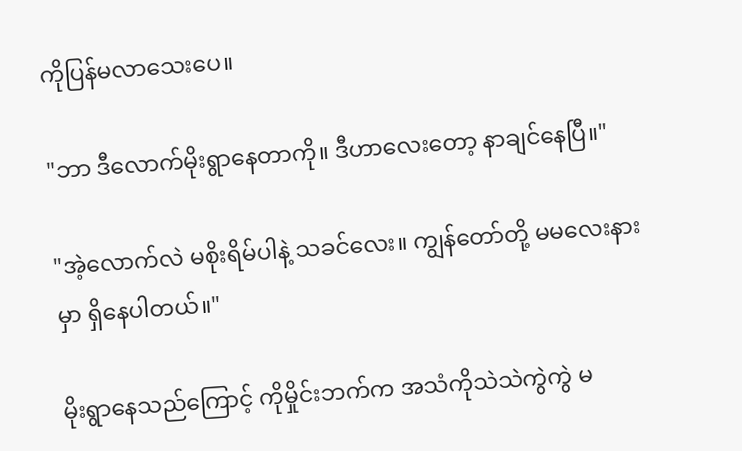ကိုပြန်မလာသေးပေ။

"ဘာ ဒီလောက်မိုးရွာနေတာကို။ ဒီဟာလေးတော့ နာချင်နေပြီ။"

"အဲ့လောက်လဲ မစိုးရိမ်ပါနဲ့ သခင်လေး။ ကျွန်တော်တို့ မမလေးနားမှာ ရှိနေပါတယ်။"

မိုးရွာနေသည်ကြောင့် ကိုမှိုင်းဘက်က အသံကိုသဲသဲကွဲကွဲ မ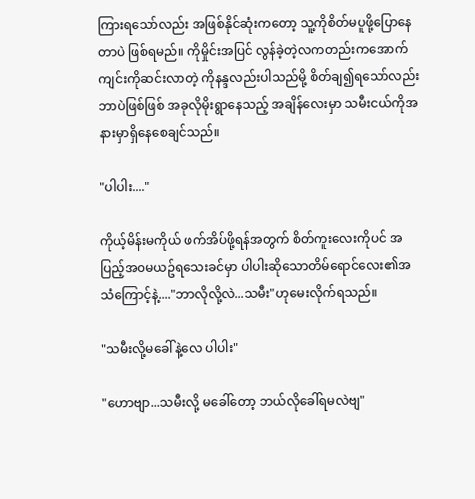ကြားရသော်လည်း အဖြစ်နိုင်ဆုံးကတော့ သူ့ကိုစိတ်မပူဖို့ပြောနေတာပဲ ဖြစ်ရမည်။ ကိုမှိုင်းအပြင် လွန်ခဲ့တဲ့လကတည်းကအောက်ကျင်းကိုဆင်းလာတဲ့ ကိုနန္ဒလည်းပါသည်မို့ စိတ်ချ၍ရသော်လည်းဘာပဲဖြစ်ဖြစ် အခုလိုမိုးရွာနေသည့် အချိန်လေးမှာ သမီးငယ်ကိုအနားမှာရှိနေစေချင်သည်။

"ပါပါး...."

ကိုယ့်မိန်းမကိုယ် ဖက်အိပ်ဖို့ရန်အတွက် စိတ်ကူးလေးကိုပင် အပြည့်အ၀မယဥ်ရသေးခင်မှာ ပါပါး‌ဆိုသောတိမ်ရောင်လေး၏အသံကြောင့်နဲ့...."ဘာလိုလို့လဲ...သမီး"ဟုမေးလိုက်ရသည်။

"သမီးလို့မခေါ်နဲ့လေ ပါပါး"

"ဟောဗျာ...သမီးလို့ မခေါ်တော့ ဘယ်လိုခေါ်ရမလဲဗျ"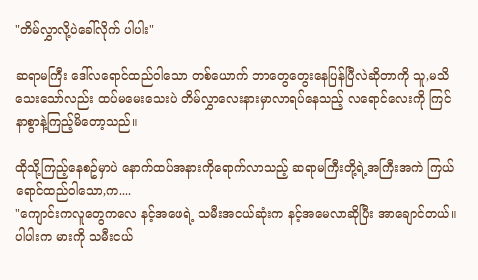"တိမ်လွှာလို့ပဲခေါ်လိုက် ပါပါး"

ဆရာမကြီး ဒေါ်လရောင်ထည်ဝါသော တစ်ယောက် ဘာတွေတွေးနေပြန်ပြီလဲဆိုတာကို သူ,မသိသေးသော်လည်း ထပ်မမေးသေးပဲ တိမ်လွှာလေးနားမှာလာရပ်နေသည့် လရောင်လေးကို ကြင်နာစွာနဲ့ကြည့်မိတော့သည်။

ထိုသို့ကြည့်နေစဥ်မှာပဲ နောက်ထပ်အနားကိုရောက်လာသည့် ဆရာမကြီးတို့ရဲ့အကြီးအကဲ ကြယ်ရောင်ထည်ဝါသော,က....
"ကျောင်းကလူတွေကလေ နင့်အဖေရဲ့ သမီးအငယ်ဆုံးက နင့်အမေလာဆိုပြီး အာချောင်တယ်။ ပါပါးက မားကို သမီးငယ်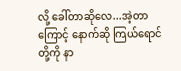လို့ ခေါ်တာဆိုလေ...အဲ့တာကြောင့် နောက်ဆို ကြယ်ရောင်တို့ကို နာ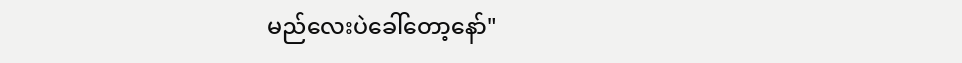မည်လေးပဲခေါ်တော့နော်"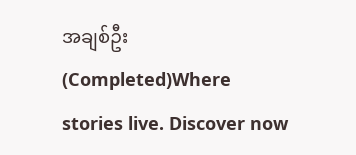အချစ်ဦး (Completed)Where stories live. Discover now